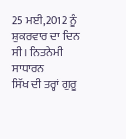25 ਮਈ,2012 ਨੂੰ ਸ਼ੁਕਰਵਾਰ ਦਾ ਦਿਨ ਸੀ। ਨਿਤਨੇਮੀ ਸਾਧਾਰਨ
ਸਿੱਖ ਦੀ ਤਰ੍ਹਾਂ ਗੁਰੂ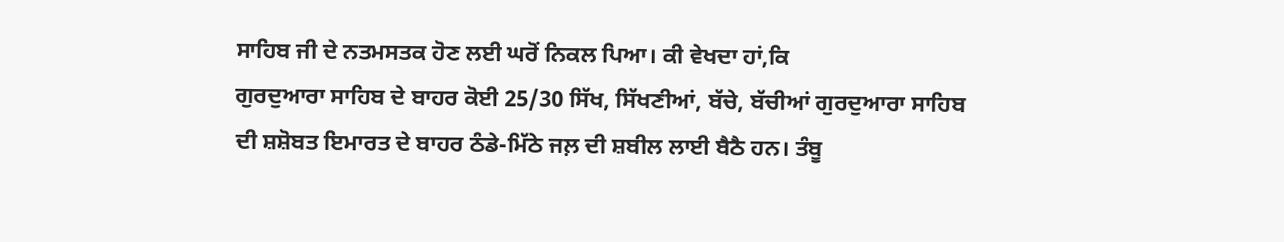ਸਾਹਿਬ ਜੀ ਦੇ ਨਤਮਸਤਕ ਹੋਣ ਲਈ ਘਰੋਂ ਨਿਕਲ ਪਿਆ। ਕੀ ਵੇਖਦਾ ਹਾਂ,ਕਿ
ਗੁਰਦੁਆਰਾ ਸਾਹਿਬ ਦੇ ਬਾਹਰ ਕੋਈ 25/30 ਸਿੱਖ, ਸਿੱਖਣੀਆਂ, ਬੱਚੇ, ਬੱਚੀਆਂ ਗੁਰਦੁਆਰਾ ਸਾਹਿਬ
ਦੀ ਸ਼ਸ਼ੋਬਤ ਇਮਾਰਤ ਦੇ ਬਾਹਰ ਠੰਡੇ-ਮਿੱਠੇ ਜਲ਼ ਦੀ ਸ਼ਬੀਲ ਲਾਈ ਬੈਠੈ ਹਨ। ਤੰਬੂ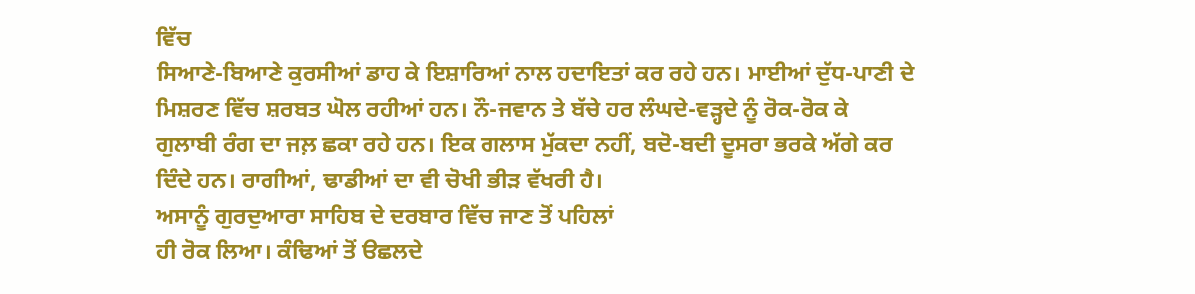ਵਿੱਚ
ਸਿਆਣੇ-ਬਿਆਣੇ ਕੁਰਸੀਆਂ ਡਾਹ ਕੇ ਇਸ਼ਾਰਿਆਂ ਨਾਲ ਹਦਾਇਤਾਂ ਕਰ ਰਹੇ ਹਨ। ਮਾਈਆਂ ਦੁੱਧ-ਪਾਣੀ ਦੇ
ਮਿਸ਼ਰਣ ਵਿੱਚ ਸ਼ਰਬਤ ਘੋਲ ਰਹੀਆਂ ਹਨ। ਨੌ-ਜਵਾਨ ਤੇ ਬੱਚੇ ਹਰ ਲੰਘਦੇ-ਵੜ੍ਹਦੇ ਨੂੰ ਰੋਕ-ਰੋਕ ਕੇ
ਗੁਲਾਬੀ ਰੰਗ ਦਾ ਜਲ਼ ਛਕਾ ਰਹੇ ਹਨ। ਇਕ ਗਲਾਸ ਮੁੱਕਦਾ ਨਹੀਂ, ਬਦੋ-ਬਦੀ ਦੂਸਰਾ ਭਰਕੇ ਅੱਗੇ ਕਰ
ਦਿੰਦੇ ਹਨ। ਰਾਗੀਆਂ, ਢਾਡੀਆਂ ਦਾ ਵੀ ਚੋਖੀ ਭੀੜ ਵੱਖਰੀ ਹੈ।
ਅਸਾਨੂੰ ਗੁਰਦੁਆਰਾ ਸਾਹਿਬ ਦੇ ਦਰਬਾਰ ਵਿੱਚ ਜਾਣ ਤੋਂ ਪਹਿਲਾਂ
ਹੀ ਰੋਕ ਲਿਆ। ਕੰਢਿਆਂ ਤੋਂ ੳਛਲਦੇ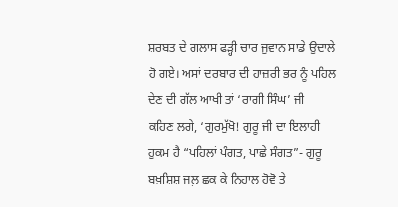ਸ਼ਰਬਤ ਦੇ ਗਲਾਸ ਫੜ੍ਹੀ ਚਾਰ ਜੁਵਾਨ ਸਾਡੇ ਉਦਾਲੇ
ਹੋ ਗਏ। ਅਸਾਂ ਦਰਬਾਰ ਦੀ ਹਾਜ਼ਰੀ ਭਰ ਨੂੰ ਪਹਿਲ ਦੇਣ ਦੀ ਗੱਲ ਆਖੀ ਤਾਂ ‘ਰਾਗੀ ਸਿੰਘ’ ਜੀ
ਕਹਿਣ ਲਗੇ, ‘ਗੁਰਮੁੱਖੋ! ਗੁਰੂ ਜੀ ਦਾ ਇਲਾਹੀ ਹੁਕਮ ਹੈ “ਪਹਿਲਾਂ ਪੰਗਤ, ਪਾਛੇ ਸੰਗਤ”- ਗੁਰੂ
ਬਖ਼ਸ਼ਿਸ਼ ਜਲ਼ ਛਕ ਕੇ ਨਿਹਾਲ ਹੋਵੋ ਤੇ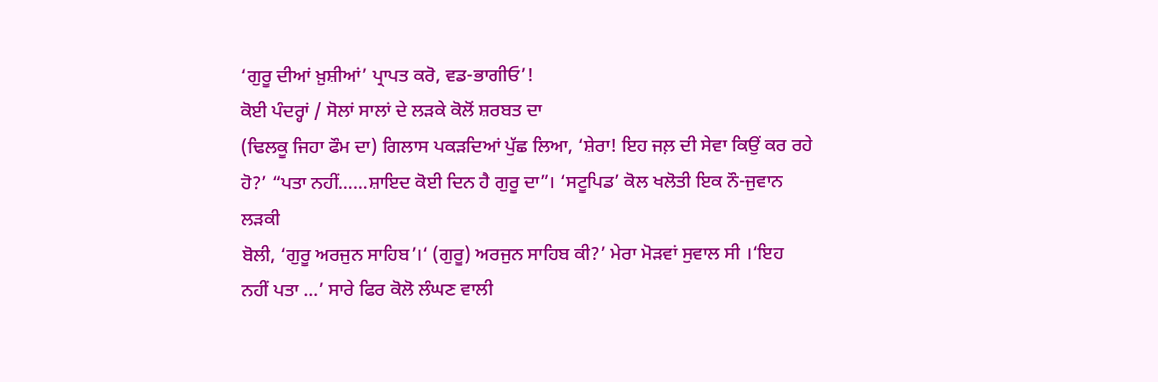‘ਗੁਰੂ ਦੀਆਂ ਖ਼ੁਸ਼ੀਆਂ’ ਪ੍ਰਾਪਤ ਕਰੋ, ਵਡ-ਭਾਗੀਓ’!
ਕੋਈ ਪੰਦਰ੍ਹਾਂ / ਸੋਲਾਂ ਸਾਲਾਂ ਦੇ ਲੜਕੇ ਕੋਲੋਂ ਸ਼ਰਬਤ ਦਾ
(ਢਿਲਕੂ ਜਿਹਾ ਫੌਮ ਦਾ) ਗਿਲਾਸ ਪਕੜਦਿਆਂ ਪੁੱਛ ਲਿਆ, ‘ਸ਼ੇਰਾ! ਇਹ ਜਲ਼ ਦੀ ਸੇਵਾ ਕਿਉਂ ਕਰ ਰਹੇ
ਹੋ?’ “ਪਤਾ ਨਹੀਂ……ਸ਼ਾਇਦ ਕੋਈ ਦਿਨ ਹੈ ਗੁਰੂ ਦਾ”। ‘ਸਟੂਪਿਡ’ ਕੋਲ ਖਲੋਤੀ ਇਕ ਨੌ-ਜੁਵਾਨ ਲੜਕੀ
ਬੋਲੀ, ‘ਗੁਰੂ ਅਰਜੁਨ ਸਾਹਿਬ’।‘ (ਗੁਰੂ) ਅਰਜੁਨ ਸਾਹਿਬ ਕੀ?’ ਮੇਰਾ ਮੋੜਵਾਂ ਸੁਵਾਲ ਸੀ ।‘ਇਹ
ਨਹੀਂ ਪਤਾ …’ ਸਾਰੇ ਫਿਰ ਕੋਲੋ ਲੰਘਣ ਵਾਲੀ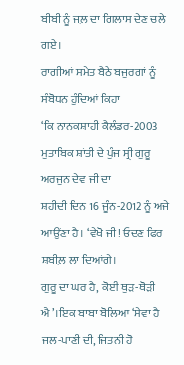ਬੀਬੀ ਨੂੰ ਜਲ਼ ਦਾ ਗਿਲਾਸ ਦੇਣ ਚਲੇ ਗਏ।
ਰਾਗੀਆਂ ਸਮੇਤ ਬੈਠੇ ਬਜੁਰਗਾਂ ਨੂੰ ਸੰਬੋਧਨ ਹੁੰਦਿਆਂ ਕਿਹਾ
‘ਕਿ ਨਾਨਕਸ਼ਾਹੀ ਕੈਲੰਡਰ-2003 ਮੁਤਾਬਿਕ ਸ਼ਾਂਤੀ ਦੇ ਪੁੰਜ ਸ੍ਰੀ ਗੁਰੂ ਅਰਜੁਨ ਦੇਵ ਜੀ ਦਾ
ਸ਼ਹੀਦੀ ਦਿਨ 16 ਜੂੰਨ-2012 ਨੂੰ ਅਜੇ ਆਉਂਣਾ ਹੈ। ‘ਵੇਖੋ ਜੀ! ਓਦਣ ਫਿਰ ਸ਼ਬੀਲ਼ ਲਾ ਦਿਆਂਗੇ।
ਗੁਰੂ ਦਾ ਘਰ ਹੈ, ਕੋਈ ਥੁੜ-ਥੋੜੀ ਐ’।ਇਕ ਬਾਬਾ ਬੋਲਿਆ ‘ਸੇਵਾ ਹੈ ਜਲ-ਪਾਣੀ ਦੀ, ਜਿਤਨੀ ਹੋ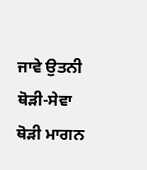ਜਾਵੇ ਉਤਨੀ ਥੋੜੀ-ਸੇਵਾ ਥੋੜੀ ਮਾਗਨ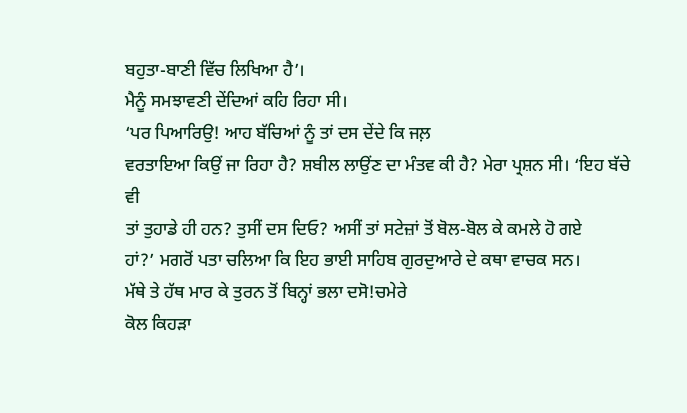ਬਹੁਤਾ-ਬਾਣੀ ਵਿੱਚ ਲਿਖਿਆ ਹੈ’।
ਮੈਨੂੰ ਸਮਝਾਵਣੀ ਦੇਂਦਿਆਂ ਕਹਿ ਰਿਹਾ ਸੀ।
‘ਪਰ ਪਿਆਰਿਉ! ਆਹ ਬੱਚਿਆਂ ਨੂੰ ਤਾਂ ਦਸ ਦੇਂਦੇ ਕਿ ਜਲ਼
ਵਰਤਾਇਆ ਕਿਉਂ ਜਾ ਰਿਹਾ ਹੈ? ਸ਼ਬੀਲ ਲਾਉਂਣ ਦਾ ਮੰਤਵ ਕੀ ਹੈ? ਮੇਰਾ ਪ੍ਰਸ਼ਨ ਸੀ। ‘ਇਹ ਬੱਚੇ ਵੀ
ਤਾਂ ਤੁਹਾਡੇ ਹੀ ਹਨ? ਤੁਸੀਂ ਦਸ ਦਿਓ? ਅਸੀਂ ਤਾਂ ਸਟੇਜ਼ਾਂ ਤੋਂ ਬੋਲ-ਬੋਲ ਕੇ ਕਮਲੇ ਹੋ ਗਏ
ਹਾਂ?’ ਮਗਰੋਂ ਪਤਾ ਚਲਿਆ ਕਿ ਇਹ ਭਾਈ ਸਾਹਿਬ ਗੁਰਦੁਆਰੇ ਦੇ ਕਥਾ ਵਾਚਕ ਸਨ।
ਮੱਥੇ ਤੇ ਹੱਥ ਮਾਰ ਕੇ ਤੁਰਨ ਤੋਂ ਬਿਨ੍ਹਾਂ ਭਲਾ ਦਸੋ!ਚਮੇਰੇ
ਕੋਲ ਕਿਹੜਾ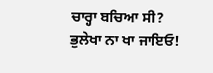ਚਾਰ੍ਹਾ ਬਚਿਆ ਸੀ? ਭੁਲੇਖਾ ਨਾ ਖਾ ਜਾਇਓ!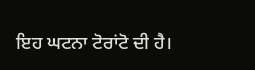ਇਹ ਘਟਨਾ ਟੋਰਾਂਟੋ ਦੀ ਹੈ।